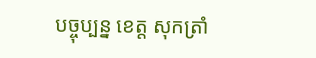បច្ចុប្បន្ន ខេត្ត សុកត្រាំ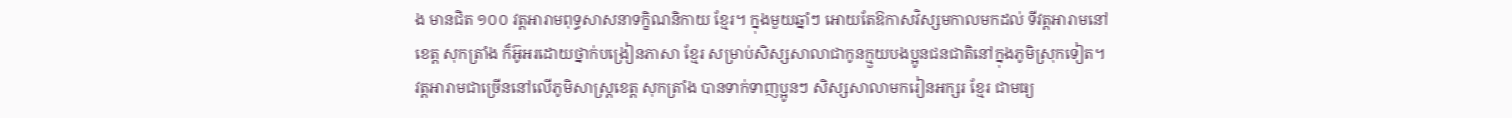ង មានជិត ១០០ វត្តអារាមពុទ្ធសាសនាទក្ខិណនិកាយ ខ្មែរ។ ក្នុងមួយឆ្នាំៗ អោយតែឱកាសវិស្សមកាលមកដល់ ទីវត្តអារាមនៅខេត្ត សុកត្រាំង ក៏អ៊ូអរដោយថ្នាក់បង្រៀនភាសា ខ្មែរ សម្រាប់សិស្សសាលាជាកូនក្មួយបងប្អូនជនជាតិនៅក្នុងភូមិស្រុកទៀត។
វត្តអារាមជាច្រើននៅលើភូមិសាស្ត្រខេត្ត សុកត្រាំង បានទាក់ទាញប្អូនៗ សិស្សសាលាមករៀនអក្សរ ខ្មែរ ជាមធ្យ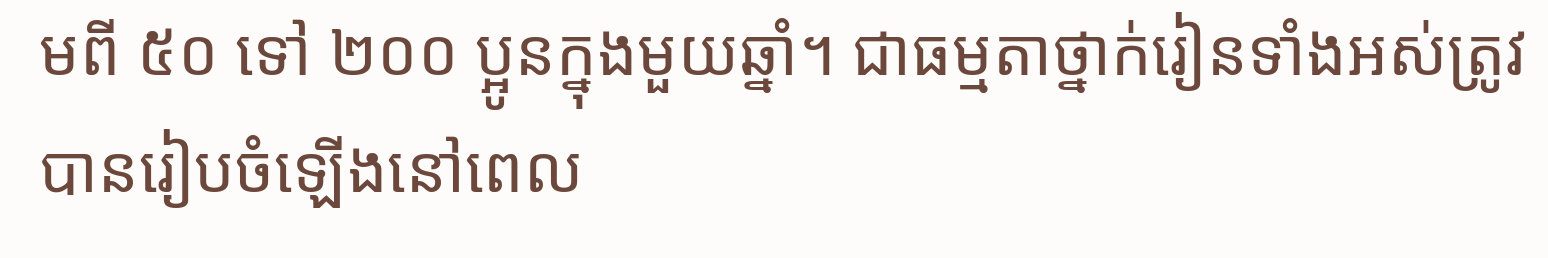មពី ៥០ ទៅ ២០០ ប្អូនក្នុងមួយឆ្នាំ។ ជាធម្មតាថ្នាក់រៀនទាំងអស់ត្រូវបានរៀបចំឡើងនៅពេល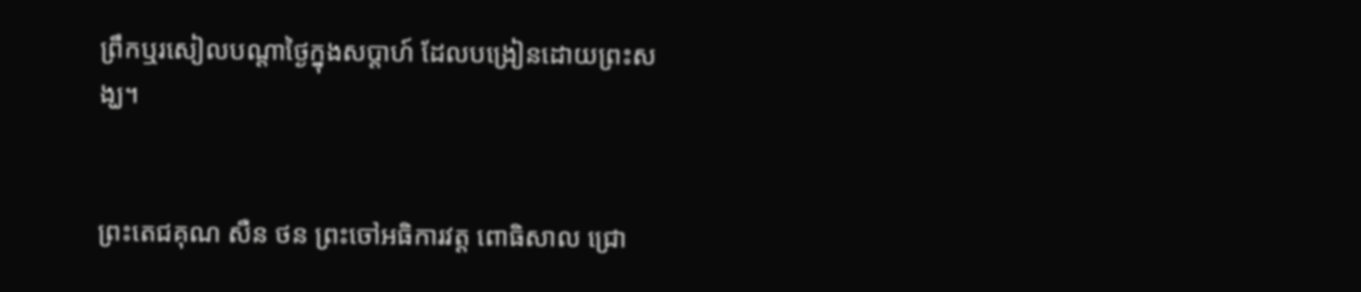ព្រឹកឬរសៀលបណ្តាថ្ងៃក្នុងសប្តាហ៍ ដែលបង្រៀនដោយព្រះសង្ឃ។


ព្រះតេជគុណ សឺន ថន ព្រះចៅអធិការវត្ត ពោធិសាល ជ្រោ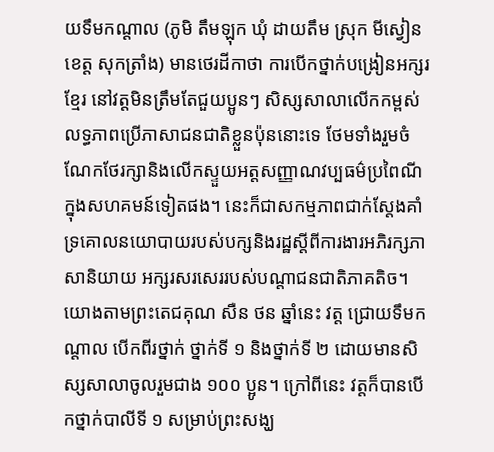យទឹមកណ្តាល (ភូមិ តឹមឡុក ឃុំ ដាយតឹម ស្រុក មីស្វៀន ខេត្ត សុកត្រាំង) មានថេរដីកាថា ការបើកថ្នាក់បង្រៀនអក្សរ ខ្មែរ នៅវត្តមិនត្រឹមតែជួយប្អូនៗ សិស្សសាលាលើកកម្ពស់លទ្ធភាពប្រើភាសាជនជាតិខ្លួនប៉ុននោះទេ ថែមទាំងរួមចំណែកថែរក្សានិងលើកស្ទួយអត្តសញ្ញាណវប្បធម៌ប្រពៃណីក្នុងសហគមន៍ទៀតផង។ នេះក៏ជាសកម្មភាពជាក់ស្តែងគាំទ្រគោលនយោបាយរបស់បក្សនិងរដ្ឋស្តីពីការងារអភិរក្សភាសានិយាយ អក្សរសរសេររបស់បណ្តាជនជាតិភាគតិច។
យោងតាមព្រះតេជគុណ សឺន ថន ឆ្នាំនេះ វត្ត ជ្រោយទឹមកណ្តាល បើកពីរថ្នាក់ ថ្នាក់ទី ១ និងថ្នាក់ទី ២ ដោយមានសិស្សសាលាចូលរួមជាង ១០០ ប្អូន។ ក្រៅពីនេះ វត្តក៏បានបើកថ្នាក់បាលីទី ១ សម្រាប់ព្រះសង្ឃ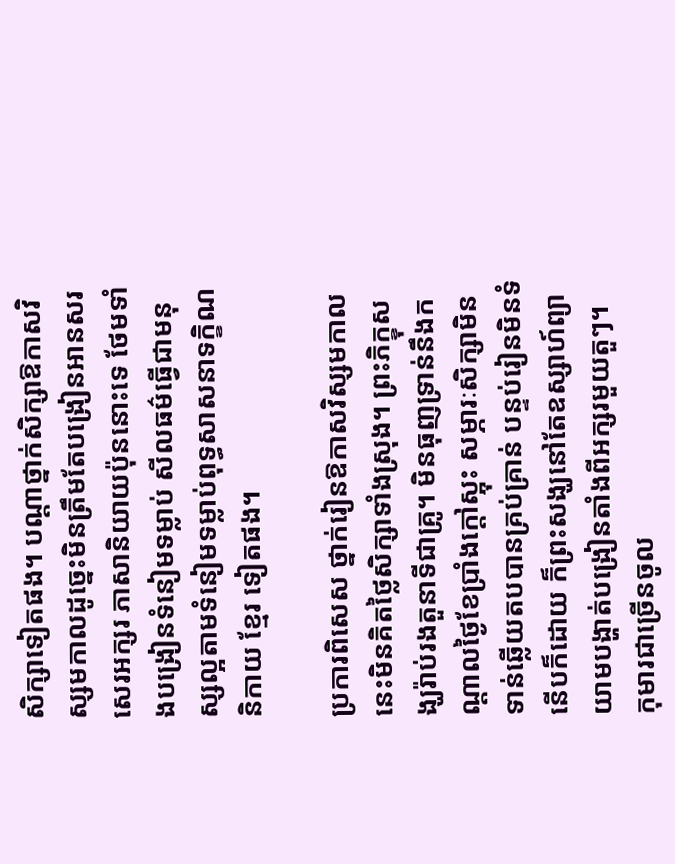សិក្សាទៀតផង។ បណ្តាថ្នាក់សិក្សាឱកាសវិស្សមកាលដូច្នេះមិនត្រឹមតែបង្រៀនអានសរសេរអក្សរ ភាសានិយាយប៉ុននោះទេ ថែមទាំងបង្រៀនទំនៀមទម្លាប់ សីលធម៌ធ្វើជាមនុស្សល្អតាមទំនៀមទម្លាប់ពុទ្ធសាសនាទក្ខិណនិកាយ ខ្មែរ ទៀតផង។

ប្រការពិសេស ថ្នាក់រៀនឱកាសវិស្សមកាលនេះមិនគិតថ្លៃសិក្សាទាំងស្រុង។ ព្រះភិក្ខុសង្ឃរ៉ាប់រងតួនាទីជាគ្រូ។ មិនធុញទ្រាន់នឹងកណ្តាលថ្ងៃខែប្រាំងក្តៅស្អុះ សម្ភារៈសិក្សាមិនទាន់ឆ្លើយតបបានគ្រប់គ្រាន់ បន្ទប់រៀនមិនទំនើបក៏ដោយ ក៏ព្រះសង្ឃនៅតែឧស្សាហ៍ព្យាយាមបង្ហាត់បង្រៀនតាំងពីអក្សរមួយតួៗ។
កុមារជាច្រើនចូល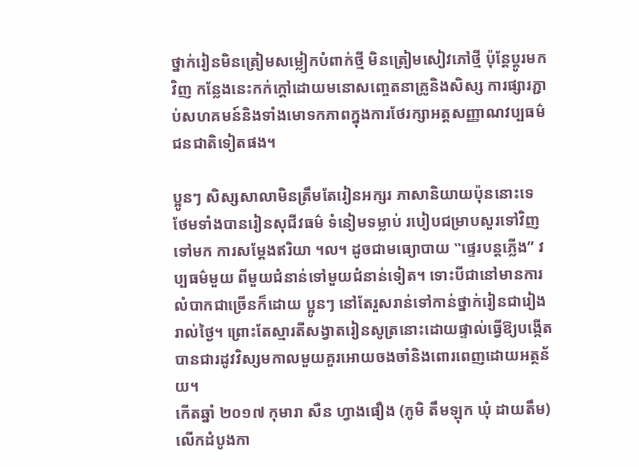ថ្នាក់រៀនមិនត្រៀមសម្លៀកបំពាក់ថ្មី មិនត្រៀមសៀវភៅថ្មី ប៉ុន្តែប្តូរមកវិញ កន្លែងនេះកក់ក្តៅដោយមនោសញ្ចេតនាគ្រូនិងសិស្ស ការផ្សារភ្ជាប់សហគមន៍និងទាំងមោទកភាពក្នុងការថែរក្សាអត្តសញ្ញាណវប្បធម៌ជនជាតិទៀតផង។

ប្អូនៗ សិស្សសាលាមិនត្រឹមតែរៀនអក្សរ ភាសានិយាយប៉ុននោះទេ ថែមទាំងបានរៀនសុជីវធម៌ ទំនៀមទម្លាប់ របៀបជម្រាបសួរទៅវិញទៅមក ការសម្តែងឥរិយា ។ល។ ដូចជាមធ្យោបាយ ‟ផ្ទេរបន្តភ្លើង” វប្បធម៌មួយ ពីមួយជំនាន់ទៅមួយជំនាន់ទៀត។ ទោះបីជានៅមានការលំបាកជាច្រើនក៏ដោយ ប្អូនៗ នៅតែរួសរាន់ទៅកាន់ថ្នាក់រៀនជារៀងរាល់ថ្ងៃ។ ព្រោះតែស្មារតីសង្វាតរៀនសូត្រនោះដោយផ្ទាល់ធ្វើឱ្យបង្កើតបានជារដូវវិស្សមកាលមួយគួរអោយចងចាំនិងពោរពេញដោយអត្ថន័យ។
កើតឆ្នាំ ២០១៧ កុមារា សឺន ហ្វាងផឿង (ភូមិ តឹមឡុក ឃុំ ដាយតឹម) លើកដំបូងកា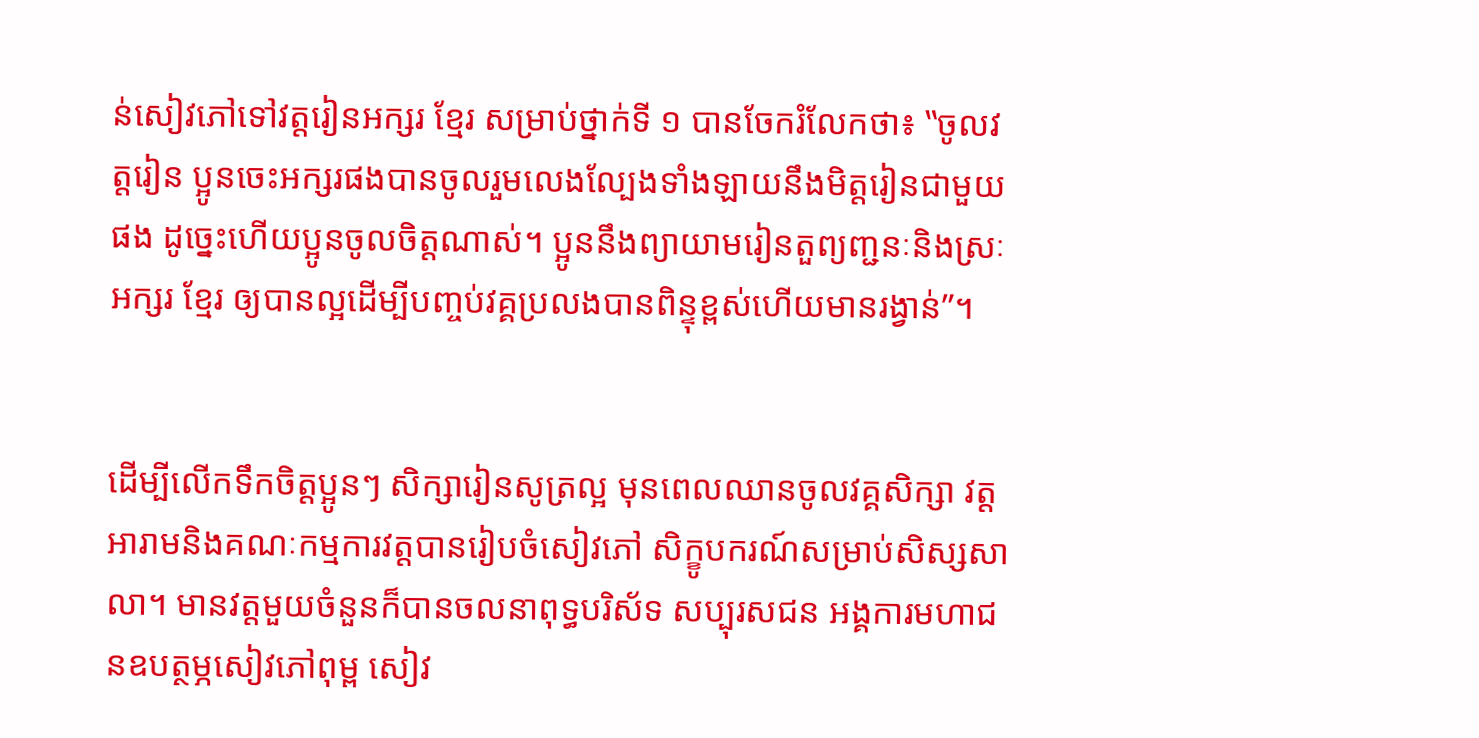ន់សៀវភៅទៅវត្តរៀនអក្សរ ខ្មែរ សម្រាប់ថ្នាក់ទី ១ បានចែករំលែកថា៖ ‟ចូលវត្តរៀន ប្អូនចេះអក្សរផងបានចូលរួមលេងល្បែងទាំងឡាយនឹងមិត្តរៀនជាមួយផង ដូច្នេះហើយប្អូនចូលចិត្តណាស់។ ប្អូននឹងព្យាយាមរៀនតួព្យញ្ជនៈនិងស្រៈអក្សរ ខ្មែរ ឲ្យបានល្អដើម្បីបញ្ចប់វគ្គប្រលងបានពិន្ទុខ្ពស់ហើយមានរង្វាន់”។


ដើម្បីលើកទឹកចិត្តប្អូនៗ សិក្សារៀនសូត្រល្អ មុនពេលឈានចូលវគ្គសិក្សា វត្តអារាមនិងគណៈកម្មការវត្តបានរៀបចំសៀវភៅ សិក្ខូបករណ៍សម្រាប់សិស្សសាលា។ មានវត្តមួយចំនួនក៏បានចលនាពុទ្ធបរិស័ទ សប្បុរសជន អង្គការមហាជនឧបត្ថម្ភសៀវភៅពុម្ព សៀវ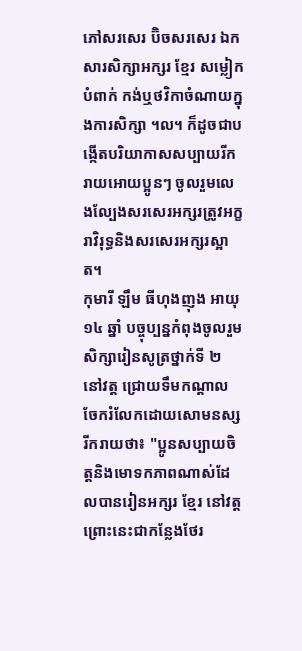ភៅសរសេរ ប៊ិចសរសេរ ឯកសារសិក្សាអក្សរ ខ្មែរ សម្លៀកបំពាក់ កង់ឬថវិកាចំណាយក្នុងការសិក្សា ។ល។ ក៏ដូចជាបង្កើតបរិយាកាសសប្បាយរីករាយអោយប្អូនៗ ចូលរួមលេងល្បែងសរសេរអក្សរត្រូវអក្ខរាវិរុទ្ធនិងសរសេរអក្សរស្អាត។
កុមារី ឡឹម ធីហុងញុង អាយុ ១៤ ឆ្នាំ បច្ចុប្បន្នកំពុងចូលរួមសិក្សារៀនសូត្រថ្នាក់ទី ២ នៅវត្ត ជ្រោយទឹមកណ្តាល ចែករំលែកដោយសោមនស្សរីករាយថា៖ "ប្អូនសប្បាយចិត្តនិងមោទកភាពណាស់ដែលបានរៀនអក្សរ ខ្មែរ នៅវត្ត ព្រោះនេះជាកន្លែងថែរ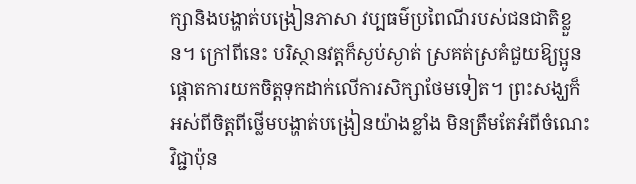ក្សានិងបង្ហាត់បង្រៀនភាសា វប្បធម៌ប្រពៃណីរបស់ជនជាតិខ្លួន។ ក្រៅពីនេះ បរិស្ថានវត្តក៏ស្ងប់ស្ងាត់ ស្រគត់ស្រគំជួយឱ្យប្អូនផ្តោតការយកចិត្តទុកដាក់លើការសិក្សាថែមទៀត។ ព្រះសង្ឃក៏អស់ពីចិត្តពីថ្លើមបង្ហាត់បង្រៀនយ៉ាងខ្លាំង មិនត្រឹមតែអំពីចំណេះវិជ្ជាប៉ុន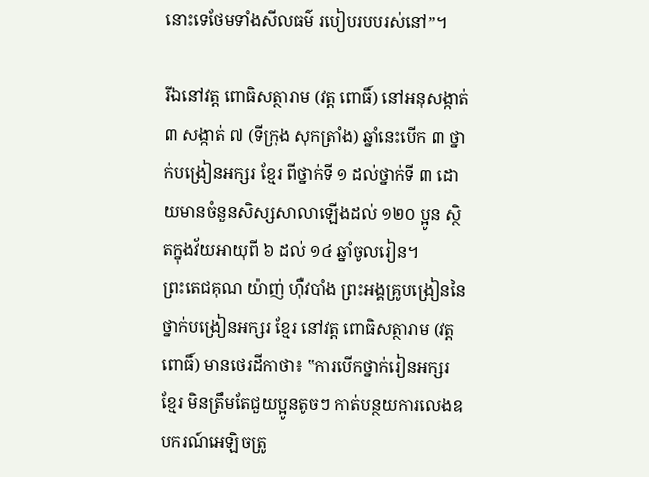នោះទេថែមទាំងសីលធម៌ របៀបរបបរស់នៅ”។

រីឯនៅវត្ត ពោធិសត្ថារាម (វត្ត ពោធិ៍) នៅអនុសង្កាត់ ៣ សង្កាត់ ៧ (ទីក្រុង សុកត្រាំង) ឆ្នាំនេះបើក ៣ ថ្នាក់បង្រៀនអក្សរ ខ្មែរ ពីថ្នាក់ទី ១ ដល់ថ្នាក់ទី ៣ ដោយមានចំនួនសិស្សសាលាឡើងដល់ ១២០ ប្អូន ស្ថិតក្នុងវ័យអាយុពី ៦ ដល់ ១៤ ឆ្នាំចូលរៀន។
ព្រះតេជគុណ យ៉ាញ់ ហ៊ឺវបាំង ព្រះអង្គគ្រូបង្រៀននៃថ្នាក់បង្រៀនអក្សរ ខ្មែរ នៅវត្ត ពោធិសត្ថារាម (វត្ត ពោធិ៍) មានថេរដីកាថា៖ ‟ការបើកថ្នាក់រៀនអក្សរ ខ្មែរ មិនត្រឹមតែជួយប្អូនតូចៗ កាត់បន្ថយការលេងឧបករណ៍អេឡិចត្រូ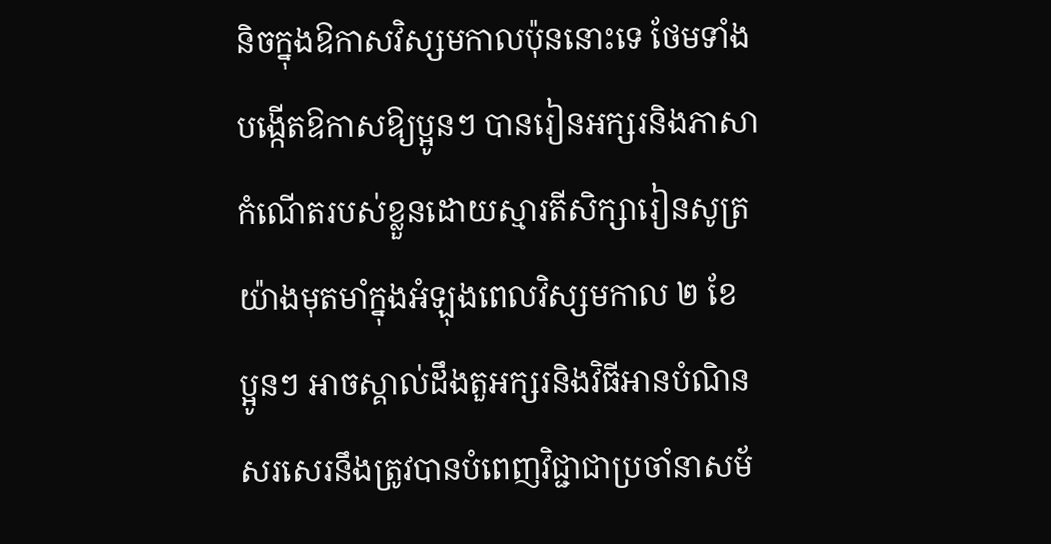និចក្នុងឱកាសវិស្សមកាលប៉ុននោះទេ ថែមទាំងបង្កើតឱកាសឱ្យប្អូនៗ បានរៀនអក្សរនិងភាសាកំណើតរបស់ខ្លួនដោយស្មារតីសិក្សារៀនសូត្រយ៉ាងមុតមាំក្នុងអំឡុងពេលវិស្សមកាល ២ ខែ ប្អូនៗ អាចស្គាល់ដឹងតួអក្សរនិងវិធីអានបំណិនសរសេរនឹងត្រូវបានបំពេញវិជ្ជាជាប្រចាំនាសម័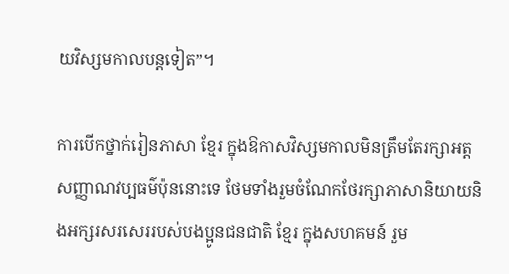យវិស្សមកាលបន្តទៀត”។

ការបើកថ្នាក់រៀនភាសា ខ្មែរ ក្នុងឱកាសវិស្សមកាលមិនត្រឹមតែរក្សាអត្តសញ្ញាណវប្បធម៌ប៉ុននោះទេ ថែមទាំងរួមចំណែកថែរក្សាភាសានិយាយនិងអក្សរសរសេររបស់បងប្អូនជនជាតិ ខ្មែរ ក្នុងសហគមន៍ រួម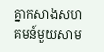គ្នាកសាងសហគមន៍មួយសាម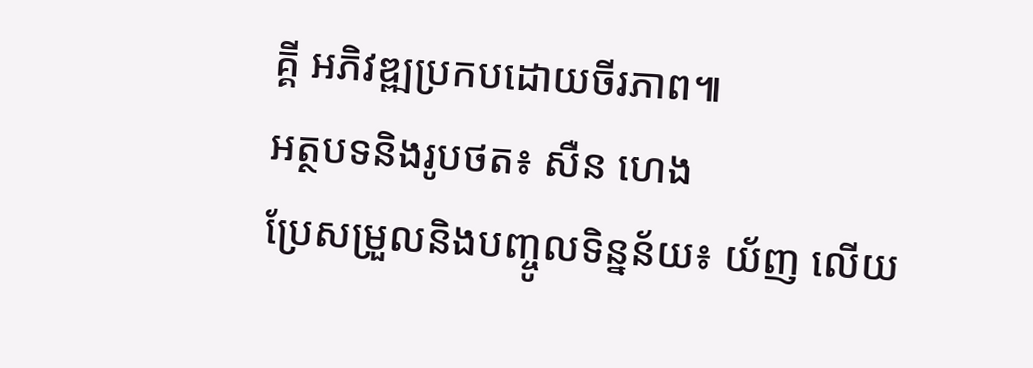គ្គី អភិវឌ្ឍប្រកបដោយចីរភាព៕
អត្ថបទនិងរូបថត៖ សឺន ហេង
ប្រែសម្រួលនិងបញ្ចូលទិន្នន័យ៖ យ័ញ លើយ